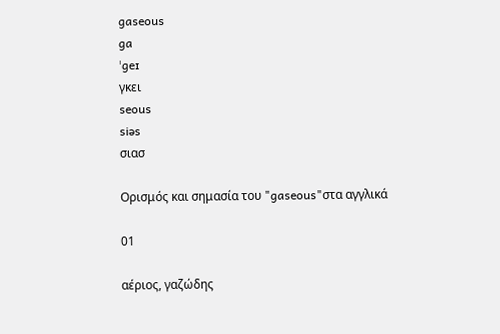gaseous
ga
ˈgeɪ
γκει
seous
siəs
σιασ

Ορισμός και σημασία του "gaseous"στα αγγλικά

01

αέριος, γαζώδης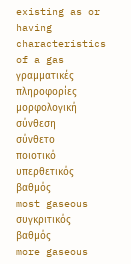existing as or having characteristics of a gas
γραμματικές πληροφορίες
μορφολογική σύνθεση
σύνθετο
ποιοτικό
υπερθετικός βαθμός
most gaseous
συγκριτικός βαθμός
more gaseous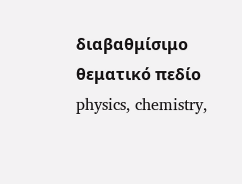διαβαθμίσιμο
θεματικό πεδίο
physics, chemistry,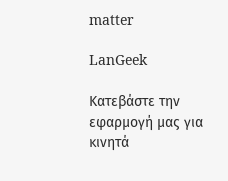matter

LanGeek

Κατεβάστε την εφαρμογή μας για κινητά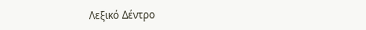Λεξικό Δέντρο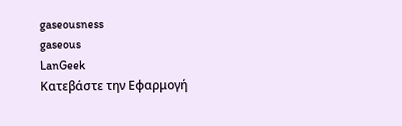gaseousness
gaseous
LanGeek
Κατεβάστε την Εφαρμογή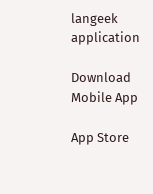langeek application

Download Mobile App

App Store